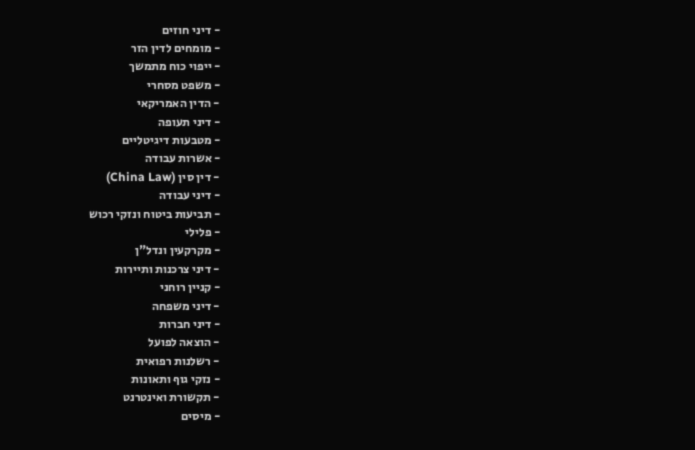- דיני חוזים
- מומחים לדין הזר
- ייפוי כוח מתמשך
- משפט מסחרי
- הדין האמריקאי
- דיני תעופה
- מטבעות דיגיטליים
- אשרות עבודה
- דין סין (China Law)
- דיני עבודה
- תביעות ביטוח ונזקי רכוש
- פלילי
- מקרקעין ונדל"ן
- דיני צרכנות ותיירות
- קניין רוחני
- דיני משפחה
- דיני חברות
- הוצאה לפועל
- רשלנות רפואית
- נזקי גוף ותאונות
- תקשורת ואינטרנט
- מיסים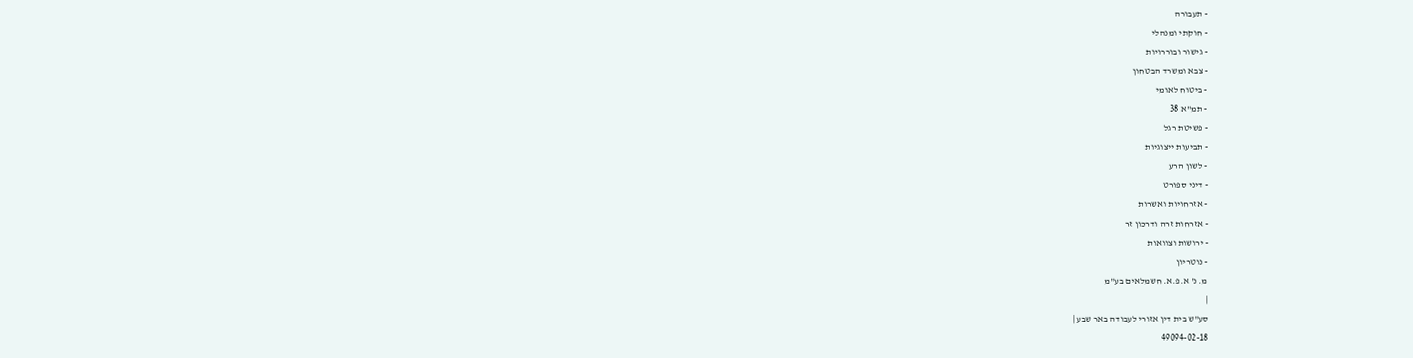- תעבורה
- חוקתי ומנהלי
- גישור ובוררויות
- צבא ומשרד הבטחון
- ביטוח לאומי
- תמ"א 38
- פשיטת רגל
- תביעות ייצוגיות
- לשון הרע
- דיני ספורט
- אזרחויות ואשרות
- אזרחות זרה ודרכון זר
- ירושות וצוואות
- נוטריון
מ. נ' א.פ.א. חשמלאים בע"מ
|
סע"ש בית דין אזורי לעבודה באר שבע |
49094-02-18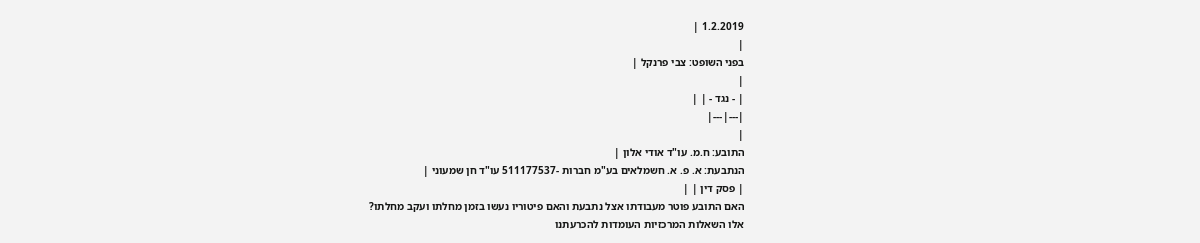1.2.2019 |
|
בפני השופט: צבי פרנקל |
|
| - נגד - | |
|---|---|
|
התובע: ח.מ. עו"ד אודי אלון |
הנתבעת: א. פ. א. חשמלאים בע"מ חברות -511177537 עו"ד חן שמעוני |
| פסק דין | |
האם התובע פוטר מעבודתו אצל נתבעת והאם פיטוריו נעשו בזמן מחלתו ועקב מחלתו?
אלו השאלות המרכזיות העומדות להכרעתנו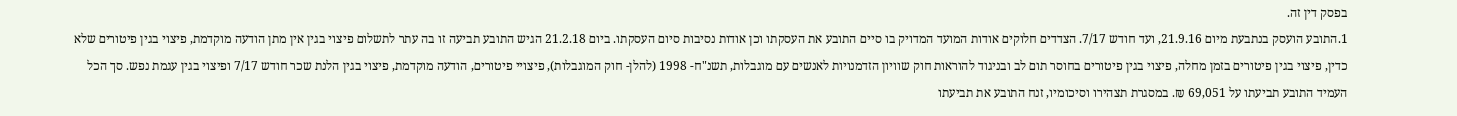בפסק דין זה.
1.התובע הועסק בנתבעת מיום 21.9.16, ועד חודש 7/17. הצדדים חלוקים אודות המועד המדויק בו סיים התובע את העסקתו וכן אודות נסיבות סיום העסקתו. ביום 21.2.18 הגיש התובע תביעה זו בה עתר לתשלום פיצוי בגין אין מתן הודעה מוקדמת, פיצוי בגין פיטורים שלא כדין, פיצוי בגין פיטורים בזמן מחלה, פיצוי בגין פיטורים בחוסר תום לב ובניגוד להוראות חוק שוויון הזדמנויות לאנשים עם מוגבלות, תשנ"ח- 1998 (להלן- חוק המוגבלות), פיצויי פיטורים, הודעה מוקדמת, פיצוי בגין הלנת שכר חודש 7/17 ופיצוי בגין עגמת נפש. סך הכל העמיד התובע תביעתו על 69,051 ₪. במסגרת תצהירו וסיכומיו, זנח התובע את תביעתו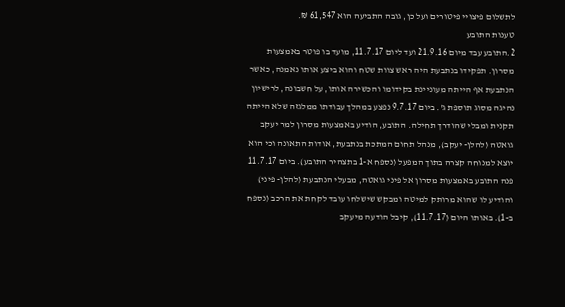לתשלום פיצויי פיטורים ועל כן, גובה התביעה הוא 61,547 ₪.
טענות התובע
2.התובע עבד מיום 21.9.16 ועד ליום 11.7.17, מועד בו פוטר באמצעות מסרון. תפקידו בנתבעת היה ראש צוות שטח והוא ביצע אותו נאמנה, כאשר הנתבעת אף הייתה מעוניינת בקידומו והכשירה אותו, על חשבונה, לרישיון נהיגה מסוג תוספת ג'. ביום 9.7.17 נפצע במהלך עבודתו ממלגזה שלא הייתה תקנית ומבלי שהודרך תחילה. התובע, הודיע באמצעות מסרון למר יעקב גואטה (להלן- יעקב), מנהל תחום המתכת בנתבעת, אודות התאונה וכי הוא יוצא למנוחה קצרה בתוך המפעל (נספח א-1 בתצהיר התובע). ביום 11.7.17 פנה התובע באמצעות מסרון אל פיני גואטה, מבעלי הנתבעת (להלן- פיני) והודיע לו שהוא מרותק למיטה ומבקש שישלחו עובד לקחת את הרכב (נספח ב-1). באותו היום (11.7.17), קיבל הודעה מיעקב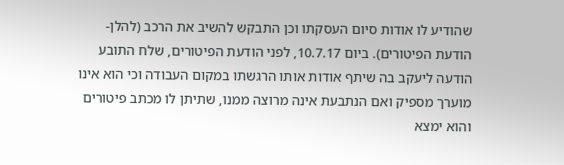שהודיע לו אודות סיום העסקתו וכן התבקש להשיב את הרכב (להלן- הודעת הפיטורים). ביום 10.7.17, לפני הודעת הפיטורים, שלח התובע הודעה ליעקב בה שיתף אודות אותו הרגשתו במקום העבודה וכי הוא אינו מוערך מספיק ואם הנתבעת אינה מרוצה ממנו, שתיתן לו מכתב פיטורים והוא ימצא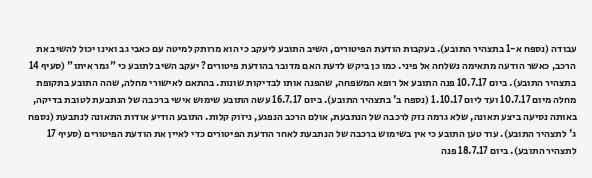עבודה (נספח א-1 בתצהיר התובע). בעקבות הודעת הפיטורים, השיב התובע ליעקב כי הוא מרותק למיטה עם כאבי גב ואינו יכול להשיב את הרכב, כאשר הודעה מתאימה נשלחה אל פיני. כמו כן ביקש לדעת האם מדובר בהודעת פיטורים? יעקב השיב לתובע כי "גמר איתו" (סעיף 14 בתצהיר התובע). ביום 10.7.17 פנה התובע אל רופא המשפחה, שהפנה אותו לבדיקות שונות. בהתאם לאישורי מחלה, שהה התובע בתקופת מחלה מיום 10.7.17 ועד ליום 1.10.17 (נספח ב' בתצהיר התובע). ביום 16.7.17 עשה התובע שימוש אישי ברכבה של הנתבעת לטובת בדיקה, באותה נסיעה ביצע תאונה, שלא גרמה נזק לרכבה של הנתבעת, אולם הרכב הנפגע, ניזוק קלות. התובע הודיע אודות התאונה לנתבעת (נספח ג' לתצהיר התובע). עוד טען התובע כי אין בשימוש ברכבה של הנתבעת לאחר הודעת הפיטורים כדי לאיין את הודעת הפיטורים (סעיף 17 לתצהיר התובע). ביום 18.7.17 פנה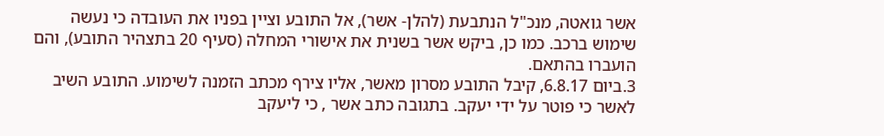אשר גואטה, מנכ"ל הנתבעת (להלן- אשר), אל התובע וציין בפניו את העובדה כי נעשה שימוש ברכב. כמו כן, ביקש אשר בשנית את אישורי המחלה (סעיף 20 בתצהיר התובע), והם הועברו בהתאם.
3.ביום 6.8.17, קיבל התובע מסרון מאשר, אליו צירף מכתב הזמנה לשימוע. התובע השיב לאשר כי פוטר על ידי יעקב. בתגובה כתב אשר , כי ליעקב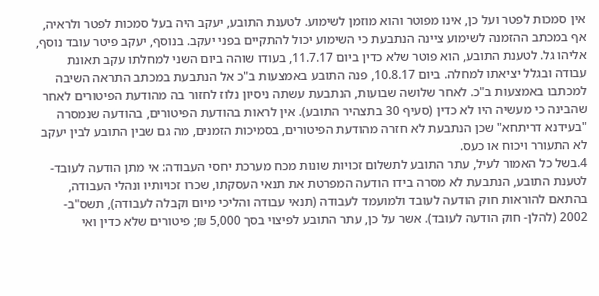אין סמכות לפטר ועל כן, אינו מפוטר והוא מוזמן לשימוע. לטענת התובע, יעקב היה בעל סמכות לפטר ולראיה, אף במכתב ההזמנה לשימוע ציינה הנתבעת כי השימוע יכול להתקיים בפני יעקב. בנוסף, יעקב פיטר עובד נוסף, אליהו גל. לטענת התובע, הוא פוטר שלא כדין ביום 11.7.17, בעודו שוהה ביום השני למחלתו עקב תאונת עבודה ובגלל יציאתו למחלה. ביום 10.8.17, פנה התובע באמצעות ב"כ אל הנתבעת במכתב התראה השיבה למכתבו באמצעות ב"כ. לאחר שלושה שבועות, הנתבעת עשתה ניסיון נלוז לחזור בה מהודעת הפיטורים לאחר שהבינה כי מעשיה היו לא כדין (סעיף 30 בתצהיר התובע). אין לראות בהודעת הפיטורים, בהודעה שנמסרה "בעידנא דריתחא" שכן הנתבעת לא חזרה מהודעת הפיטורים, בסמיכות הזמנים, מה גם שבין התובע לבין יעקב לא התעורר ויכוח או כעס.
4.בשל כל האמור לעיל, עתר התובע לתשלום זכויות שונות מכח מערכת יחסי העבודה: אי מתן הודעה לעובד- לטענת התובע, הנתבעת לא מסרה בידו הודעה המפרטת את תנאי העסקתו, שכרו זכויותיו ונהלי העבודה, בהתאם להוראות חוק הודעה לעובד ולמועמד לעבודה (תנאי עבודה והליכי מיום וקבלה לעבודה), תשס"ב- 2002 (להלן- חוק הודעה לעובד). אשר על כן, עתר התובע לפיצוי בסך 5,000 ₪; פיטורים שלא כדין ואי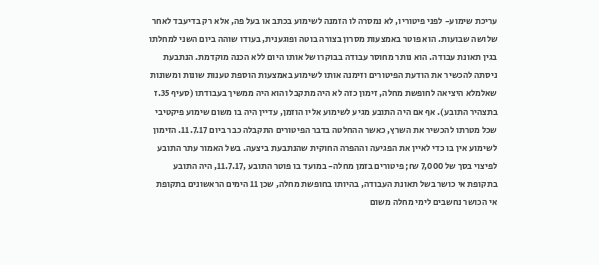עריכת שימוע- לפני פיטוריו, לא נמסרה לו הזמנה לשימוע בכתב או בעל פה, אלא רק בדיעבד לאחר שלושה שבועות. הוא פוטר באמצעות מסרון בצורה בוטה ופוגענית, בעודו שוהה ביום השני למחלתו בגין תאונת עבודה. הוא נותר מחוסר עבודה בבוקרו של אותו היום ללא הכנה מוקדמת. הנתבעת ניסתה להכשיר את הודעת הפיטורים וזימנה אותו לשימוע באמצעות הוספת טענות שונות ומשונות שאלמלא היציאה לחופשת מחלה, זימון כזה לא היה מתקבל והוא היה ממשיך בעבודתו (סעיף 35.ז בתצהיר התובע). אף אם היה התובע מגיע לשימוע אליו הוזמן, עדיין היה בו משום שימוע פיקטיבי שכל מטרתו להכשיר את השרץ, כאשר ההחלטה בדבר הפיטורים התקבלה כבר ביום 11.7.17. הזימון לשימוע אין בו כדי לאיין את הפגיעה וההפרה החוקית שהנתבעת ביצעה. בשל האמור עתר התובע לפיצוי בסך של 7,000 ₪; פיטורים בזמן מחלה- במועד בו פוטר התובע ,11.7.17, היה התובע בתקופת אי כושר בשל תאונת העבודה, בהיותו בחופשת מחלה, שכן 11 הימים הראשונים בתקופת אי הכושר נחשבים לימי מחלה משום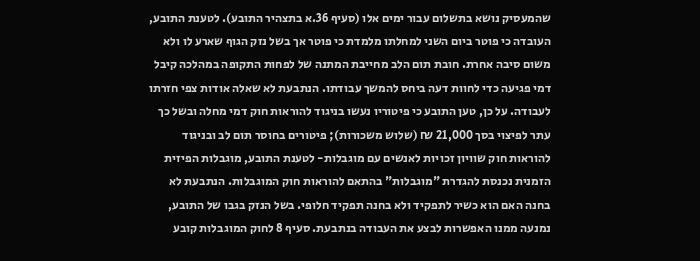שהמעסיק נושא בתשלום עבור ימים אלו (סעיף 36.א בתצהיר התובע). לטענת התובע, העובדה כי פוטר ביום השני למחלתו מלמדת כי פוטר אך בשל נזק הגוף שארע לו ולא משום סיבה אחרת. חובת תום הלב מחייבת המתנה של לפחות התקופה במהלכה קיבל דמי פגיעה כדי לחוות דעה ביחס להמשך עבודתו. הנתבעת לא שאלה אודות צפי חזרתו לעבודה. על כן, טען התובע כי פיטוריו נעשו בניגוד להוראות חוק דמי מחלה ובשל כך עתר לפיצוי בסך 21,000 ₪ (שלוש משכורות); פיטורים בחוסר תום לב ובניגוד להוראות חוק שוויון זכויות לאנשים עם מוגבלות- לטענת התובע, מוגבלות הפיזית הזמנית נכנסת להגדרת "מוגבלות" בהתאם להוראות חוק המוגבלות. הנתבעת לא בחנה האם הוא כשיר לתפקיד ולא בחנה תפקיד חלופי. בשל הנזק בגבו של התובע, נמנעה ממנו האפשרות לבצע את העבודה בנתבעת. סעיף 8 לחוק המוגבלות קובע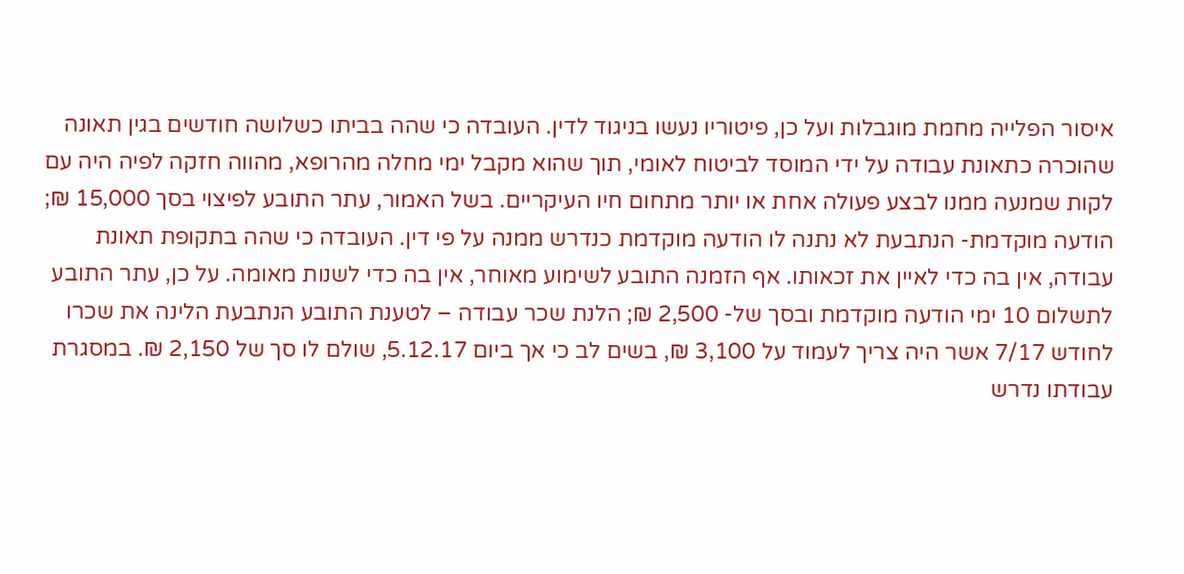איסור הפלייה מחמת מוגבלות ועל כן, פיטוריו נעשו בניגוד לדין. העובדה כי שהה בביתו כשלושה חודשים בגין תאונה שהוכרה כתאונת עבודה על ידי המוסד לביטוח לאומי, תוך שהוא מקבל ימי מחלה מהרופא, מהווה חזקה לפיה היה עם לקות שמנעה ממנו לבצע פעולה אחת או יותר מתחום חיו העיקריים. בשל האמור, עתר התובע לפיצוי בסך 15,000 ₪; הודעה מוקדמת- הנתבעת לא נתנה לו הודעה מוקדמת כנדרש ממנה על פי דין. העובדה כי שהה בתקופת תאונת עבודה, אין בה כדי לאיין את זכאותו. אף הזמנה התובע לשימוע מאוחר, אין בה כדי לשנות מאומה. על כן, עתר התובע לתשלום 10 ימי הודעה מוקדמת ובסך של- 2,500 ₪; הלנת שכר עבודה – לטענת התובע הנתבעת הלינה את שכרו לחודש 7/17 אשר היה צריך לעמוד על 3,100 ₪, בשים לב כי אך ביום 5.12.17, שולם לו סך של 2,150 ₪. במסגרת עבודתו נדרש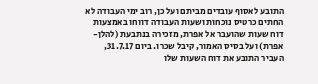התובע לאסוף עובדים מביתם ועל כן, רוב ימי העבודה לא החתים כרטיס נוכחות ושעות העבודה דווחו באמצעות דוח שעות שהועבר אל אפרת, מזכירה בנתבעת (להלן- אפרת) ועל בסיס האמור, קיבל שכרו. ביום 31.7.17, העביר התובע את דוח השעות שלו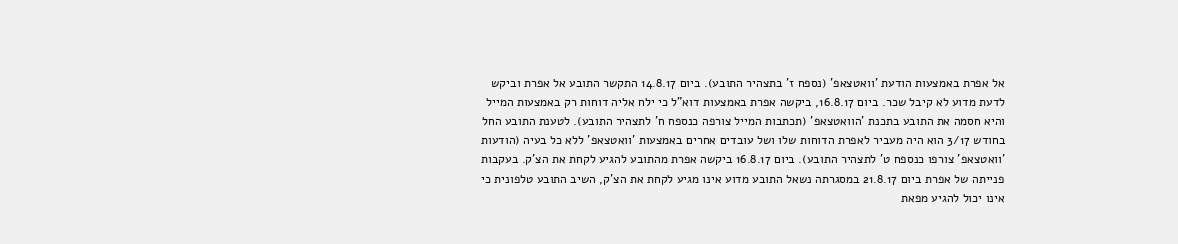אל אפרת באמצעות הודעת 'וואטצאפ' (נספח ז' בתצהיר התובע). ביום 14.8.17 התקשר התובע אל אפרת וביקש לדעת מדוע לא קיבל שכר. ביום 16.8.17, ביקשה אפרת באמצעות דוא"ל כי ילח אליה דוחות רק באמצעות המייל והיא חסמה את התובע בתכנת 'הוואטצאפ' (תכתבות המייל צורפה כנספח ח' לתצהיר התובע). לטענת התובע החל בחודש 3/17 הוא היה מעביר לאפרת הדוחות שלו ושל עובדים אחרים באמצעות 'וואטצאפ' ללא כל בעיה (הודעות 'וואטצאפ' צורפו כנספח ט' לתצהיר התובע). ביום 16.8.17 ביקשה אפרת מהתובע להגיע לקחת את הצ'ק. בעקבות פנייתה של אפרת ביום 21.8.17 במסגרתה נשאל התובע מדוע אינו מגיע לקחת את הצ'ק, השיב התובע טלפונית כי אינו יכול להגיע מפאת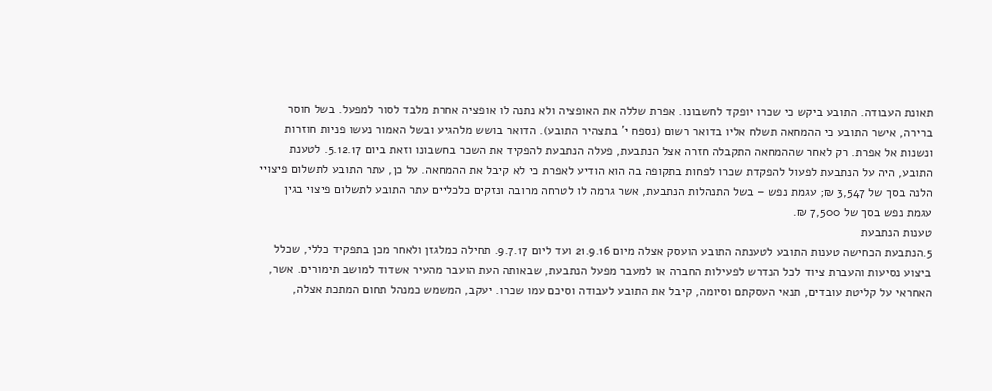תאונת העבודה. התובע ביקש כי שכרו יופקד לחשבונו. אפרת שללה את האופציה ולא נתנה לו אופציה אחרת מלבד לסור למפעל. בשל חוסר ברירה, אישר התובע כי ההמחאה תשלח אליו בדואר רשום (נספח י' בתצהיר התובע). הדואר בושש מלהגיע ובשל האמור נעשו פניות חוזרות ונשנות אל אפרת. רק לאחר שההמחאה התקבלה חזרה אצל הנתבעת, פעלה הנתבעת להפקיד את השכר בחשבונו וזאת ביום 5.12.17. לטענת התובע, היה על הנתבעת לפעול להפקדת שכרו לפחות בתקופה בה הוא הודיע לאפרת כי לא קיבל את ההמחאה. על כן, עתר התובע לתשלום פיצויי הלנה בסך של 3,547 ₪; עגמת נפש – בשל התנהלות הנתבעת, אשר גרמה לו לטרחה מרובה ונזקים כלכליים עתר התובע לתשלום פיצוי בגין עגמת נפש בסך של 7,500 ₪.
טענות הנתבעת
5.הנתבעת הכחישה טענות התובע לטענתה התובע הועסק אצלה מיום 21.9.16 ועד ליום 9.7.17. תחילה כמלגזן ולאחר מכן בתפקיד כללי, שכלל ביצוע נסיעות והעברת ציוד לכל הנדרש לפעילות החברה או למעבר מפעל הנתבעת, שבאותה העת הועבר מהעיר אשדוד למושב תימורים. אשר, האחראי על קליטת עובדים, תנאי העסקתם וסיומה, קיבל את התובע לעבודה וסיכם עמו שכרו. יעקב, המשמש כמנהל תחום המתכת אצלה,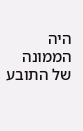היה הממונה של התובע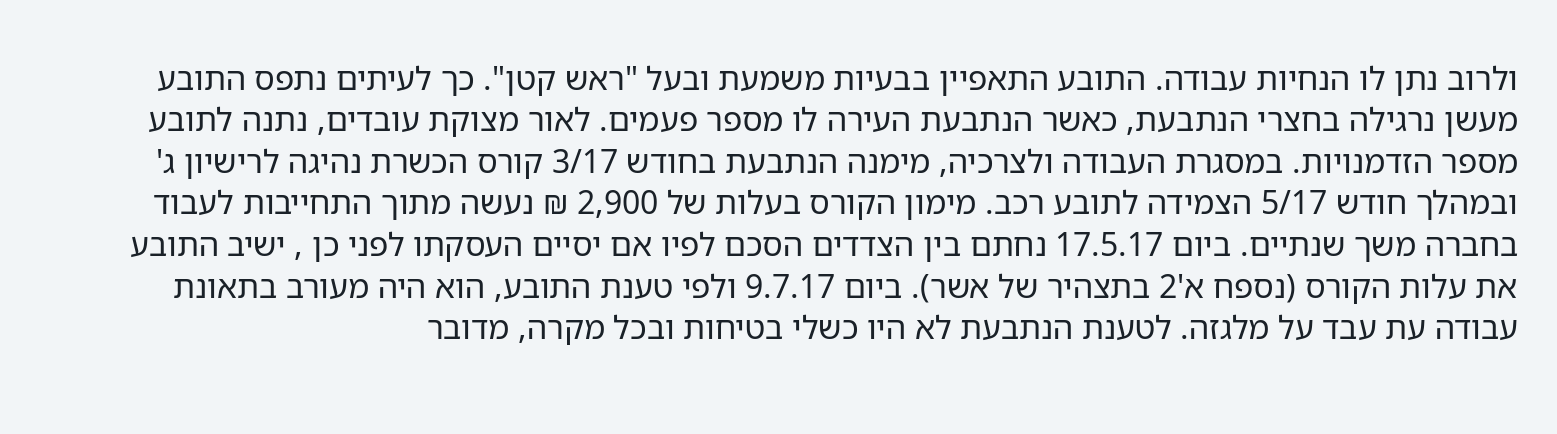ולרוב נתן לו הנחיות עבודה. התובע התאפיין בבעיות משמעת ובעל "ראש קטן". כך לעיתים נתפס התובע מעשן נרגילה בחצרי הנתבעת, כאשר הנתבעת העירה לו מספר פעמים. לאור מצוקת עובדים, נתנה לתובע מספר הזדמנויות. במסגרת העבודה ולצרכיה, מימנה הנתבעת בחודש 3/17 קורס הכשרת נהיגה לרישיון ג' ובמהלך חודש 5/17 הצמידה לתובע רכב. מימון הקורס בעלות של 2,900 ₪ נעשה מתוך התחייבות לעבוד בחברה משך שנתיים. ביום 17.5.17 נחתם בין הצדדים הסכם לפיו אם יסיים העסקתו לפני כן , ישיב התובע את עלות הקורס (נספח א'2 בתצהיר של אשר). ביום 9.7.17 ולפי טענת התובע, הוא היה מעורב בתאונת עבודה עת עבד על מלגזה. לטענת הנתבעת לא היו כשלי בטיחות ובכל מקרה, מדובר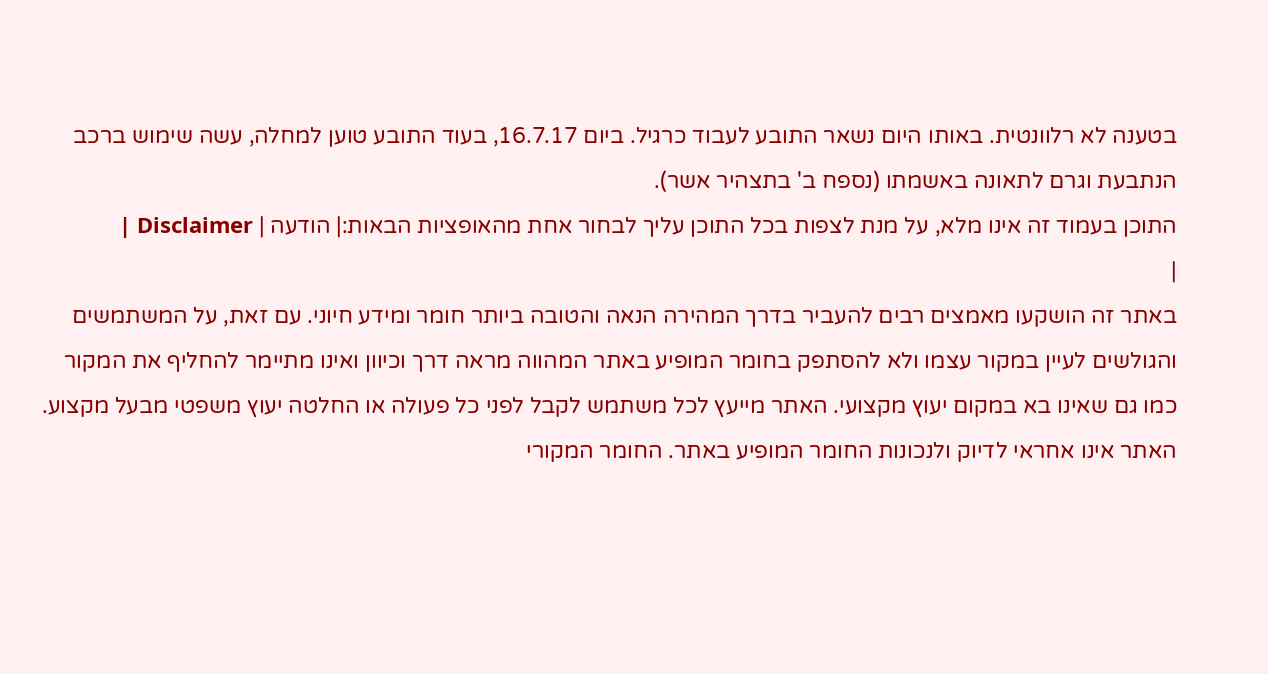בטענה לא רלוונטית. באותו היום נשאר התובע לעבוד כרגיל. ביום 16.7.17, בעוד התובע טוען למחלה, עשה שימוש ברכב הנתבעת וגרם לתאונה באשמתו (נספח ב' בתצהיר אשר).
התוכן בעמוד זה אינו מלא, על מנת לצפות בכל התוכן עליך לבחור אחת מהאופציות הבאות:| הודעה | Disclaimer |
|
באתר זה הושקעו מאמצים רבים להעביר בדרך המהירה הנאה והטובה ביותר חומר ומידע חיוני. עם זאת, על המשתמשים והגולשים לעיין במקור עצמו ולא להסתפק בחומר המופיע באתר המהווה מראה דרך וכיוון ואינו מתיימר להחליף את המקור כמו גם שאינו בא במקום יעוץ מקצועי. האתר מייעץ לכל משתמש לקבל לפני כל פעולה או החלטה יעוץ משפטי מבעל מקצוע. האתר אינו אחראי לדיוק ולנכונות החומר המופיע באתר. החומר המקורי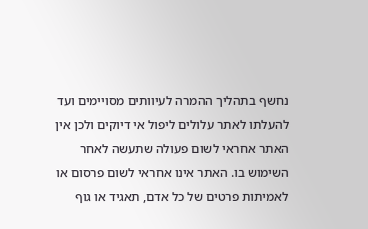נחשף בתהליך ההמרה לעיוותים מסויימים ועד להעלתו לאתר עלולים ליפול אי דיוקים ולכן אין האתר אחראי לשום פעולה שתעשה לאחר השימוש בו. האתר אינו אחראי לשום פרסום או לאמיתות פרטים של כל אדם, תאגיד או גוף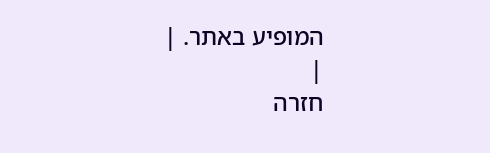המופיע באתר. |
|
חזרה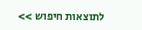לתוצאות חיפוש >>